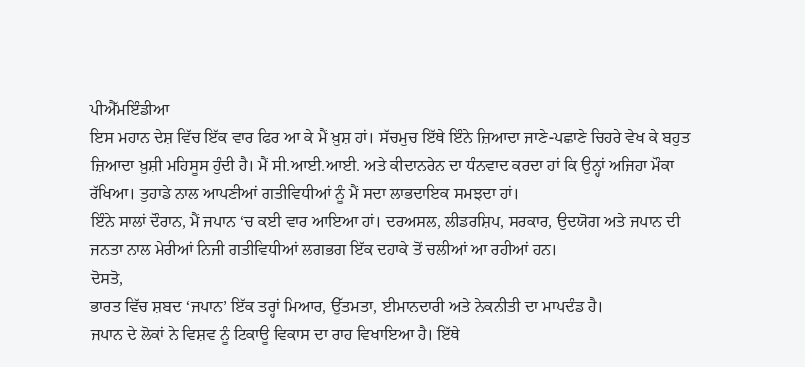ਪੀਐੱਮਇੰਡੀਆ
ਇਸ ਮਹਾਨ ਦੇਸ਼ ਵਿੱਚ ਇੱਕ ਵਾਰ ਫਿਰ ਆ ਕੇ ਮੈਂ ਖ਼ੁਸ਼ ਹਾਂ। ਸੱਚਮੁਚ ਇੱਥੇ ਇੰਨੇ ਜ਼ਿਆਦਾ ਜਾਣੇ-ਪਛਾਣੇ ਚਿਹਰੇ ਵੇਖ ਕੇ ਬਹੁਤ ਜ਼ਿਆਦਾ ਖ਼ੁਸ਼ੀ ਮਹਿਸੂਸ ਹੁੰਦੀ ਹੈ। ਮੈਂ ਸੀ.ਆਈ.ਆਈ. ਅਤੇ ਕੀਦਾਨਰੇਨ ਦਾ ਧੰਨਵਾਦ ਕਰਦਾ ਹਾਂ ਕਿ ਉਨ੍ਹਾਂ ਅਜਿਹਾ ਮੌਕਾ ਰੱਖਿਆ। ਤੁਹਾਡੇ ਨਾਲ ਆਪਣੀਆਂ ਗਤੀਵਿਧੀਆਂ ਨੂੰ ਮੈਂ ਸਦਾ ਲਾਭਦਾਇਕ ਸਮਝਦਾ ਹਾਂ।
ਇੰਨੇ ਸਾਲਾਂ ਦੌਰਾਨ, ਮੈਂ ਜਪਾਨ ‘ਚ ਕਈ ਵਾਰ ਆਇਆ ਹਾਂ। ਦਰਅਸਲ, ਲੀਡਰਸ਼ਿਪ, ਸਰਕਾਰ, ਉਦਯੋਗ ਅਤੇ ਜਪਾਨ ਦੀ ਜਨਤਾ ਨਾਲ ਮੇਰੀਆਂ ਨਿਜੀ ਗਤੀਵਿਧੀਆਂ ਲਗਭਗ ਇੱਕ ਦਹਾਕੇ ਤੋਂ ਚਲੀਆਂ ਆ ਰਹੀਆਂ ਹਨ।
ਦੋਸਤੋ,
ਭਾਰਤ ਵਿੱਚ ਸ਼ਬਦ ‘ਜਪਾਨ’ ਇੱਕ ਤਰ੍ਹਾਂ ਮਿਆਰ, ਉੱਤਮਤਾ, ਈਮਾਨਦਾਰੀ ਅਤੇ ਨੇਕਨੀਤੀ ਦਾ ਮਾਪਦੰਡ ਹੈ।
ਜਪਾਨ ਦੇ ਲੋਕਾਂ ਨੇ ਵਿਸ਼ਵ ਨੂੰ ਟਿਕਾਊ ਵਿਕਾਸ ਦਾ ਰਾਹ ਵਿਖਾਇਆ ਹੈ। ਇੱਥੇ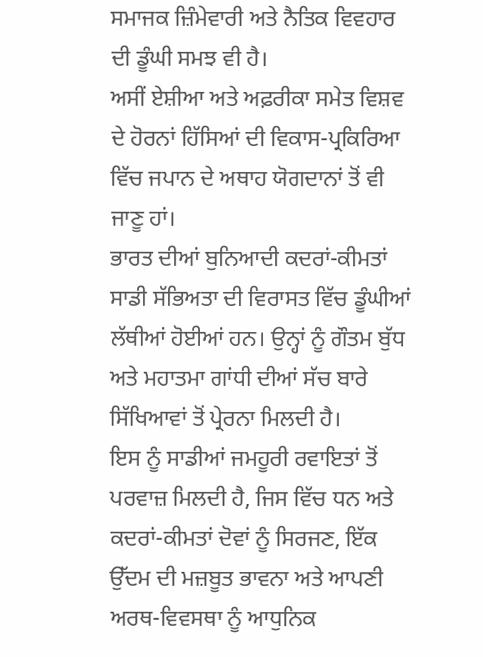ਸਮਾਜਕ ਜ਼ਿੰਮੇਵਾਰੀ ਅਤੇ ਨੈਤਿਕ ਵਿਵਹਾਰ ਦੀ ਡੂੰਘੀ ਸਮਝ ਵੀ ਹੈ।
ਅਸੀਂ ਏਸ਼ੀਆ ਅਤੇ ਅਫ਼ਰੀਕਾ ਸਮੇਤ ਵਿਸ਼ਵ ਦੇ ਹੋਰਨਾਂ ਹਿੱਸਿਆਂ ਦੀ ਵਿਕਾਸ-ਪ੍ਰਕਿਰਿਆ ਵਿੱਚ ਜਪਾਨ ਦੇ ਅਥਾਹ ਯੋਗਦਾਨਾਂ ਤੋਂ ਵੀ ਜਾਣੂ ਹਾਂ।
ਭਾਰਤ ਦੀਆਂ ਬੁਨਿਆਦੀ ਕਦਰਾਂ-ਕੀਮਤਾਂ ਸਾਡੀ ਸੱਭਿਅਤਾ ਦੀ ਵਿਰਾਸਤ ਵਿੱਚ ਡੂੰਘੀਆਂ ਲੱਥੀਆਂ ਹੋਈਆਂ ਹਨ। ਉਨ੍ਹਾਂ ਨੂੰ ਗੌਤਮ ਬੁੱਧ ਅਤੇ ਮਹਾਤਮਾ ਗਾਂਧੀ ਦੀਆਂ ਸੱਚ ਬਾਰੇ ਸਿੱਖਿਆਵਾਂ ਤੋਂ ਪ੍ਰੇਰਨਾ ਮਿਲਦੀ ਹੈ।
ਇਸ ਨੂੰ ਸਾਡੀਆਂ ਜਮਹੂਰੀ ਰਵਾਇਤਾਂ ਤੋਂ ਪਰਵਾਜ਼ ਮਿਲਦੀ ਹੈ, ਜਿਸ ਵਿੱਚ ਧਨ ਅਤੇ ਕਦਰਾਂ-ਕੀਮਤਾਂ ਦੋਵਾਂ ਨੂੰ ਸਿਰਜਣ, ਇੱਕ ਉੱਦਮ ਦੀ ਮਜ਼ਬੂਤ ਭਾਵਨਾ ਅਤੇ ਆਪਣੀ ਅਰਥ-ਵਿਵਸਥਾ ਨੂੰ ਆਧੁਨਿਕ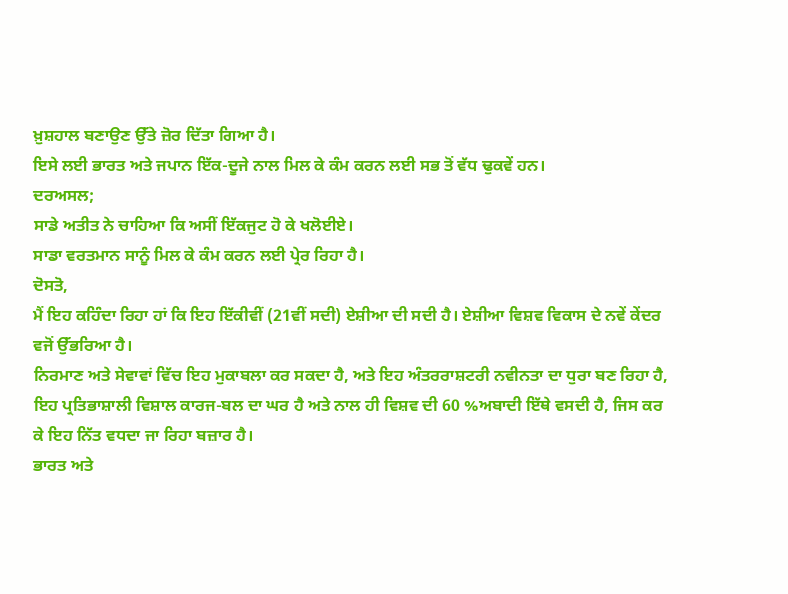ਖ਼ੁਸ਼ਹਾਲ ਬਣਾਉਣ ਉੱਤੇ ਜ਼ੋਰ ਦਿੱਤਾ ਗਿਆ ਹੈ।
ਇਸੇ ਲਈ ਭਾਰਤ ਅਤੇ ਜਪਾਨ ਇੱਕ-ਦੂਜੇ ਨਾਲ ਮਿਲ ਕੇ ਕੰਮ ਕਰਨ ਲਈ ਸਭ ਤੋਂ ਵੱਧ ਢੁਕਵੇਂ ਹਨ।
ਦਰਅਸਲ;
ਸਾਡੇ ਅਤੀਤ ਨੇ ਚਾਹਿਆ ਕਿ ਅਸੀਂ ਇੱਕਜੁਟ ਹੋ ਕੇ ਖਲੋਈਏ।
ਸਾਡਾ ਵਰਤਮਾਨ ਸਾਨੂੰ ਮਿਲ ਕੇ ਕੰਮ ਕਰਨ ਲਈ ਪ੍ਰੇਰ ਰਿਹਾ ਹੈ।
ਦੋਸਤੋ,
ਮੈਂ ਇਹ ਕਹਿੰਦਾ ਰਿਹਾ ਹਾਂ ਕਿ ਇਹ ਇੱਕੀਵੀਂ (21ਵੀਂ ਸਦੀ) ਏਸ਼ੀਆ ਦੀ ਸਦੀ ਹੈ। ਏਸ਼ੀਆ ਵਿਸ਼ਵ ਵਿਕਾਸ ਦੇ ਨਵੇਂ ਕੇਂਦਰ ਵਜੋਂ ਉੱਭਰਿਆ ਹੈ।
ਨਿਰਮਾਣ ਅਤੇ ਸੇਵਾਵਾਂ ਵਿੱਚ ਇਹ ਮੁਕਾਬਲਾ ਕਰ ਸਕਦਾ ਹੈ, ਅਤੇ ਇਹ ਅੰਤਰਰਾਸ਼ਟਰੀ ਨਵੀਨਤਾ ਦਾ ਧੁਰਾ ਬਣ ਰਿਹਾ ਹੈ, ਇਹ ਪ੍ਰਤਿਭਾਸ਼ਾਲੀ ਵਿਸ਼ਾਲ ਕਾਰਜ-ਬਲ ਦਾ ਘਰ ਹੈ ਅਤੇ ਨਾਲ ਹੀ ਵਿਸ਼ਵ ਦੀ 60 %ਅਬਾਦੀ ਇੱਥੇ ਵਸਦੀ ਹੈ, ਜਿਸ ਕਰ ਕੇ ਇਹ ਨਿੱਤ ਵਧਦਾ ਜਾ ਰਿਹਾ ਬਜ਼ਾਰ ਹੈ।
ਭਾਰਤ ਅਤੇ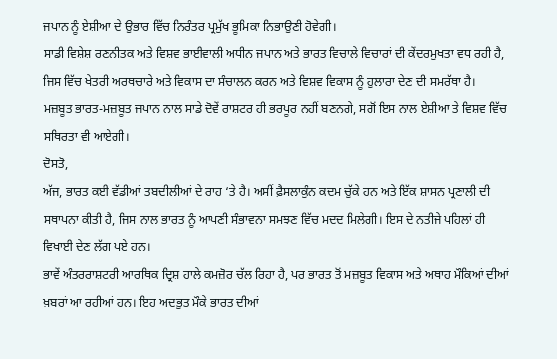ਜਪਾਨ ਨੂੰ ਏਸ਼ੀਆ ਦੇ ਉਭਾਰ ਵਿੱਚ ਨਿਰੰਤਰ ਪ੍ਰਮੁੱਖ ਭੂਮਿਕਾ ਨਿਭਾਉਣੀ ਹੋਵੇਗੀ।
ਸਾਡੀ ਵਿਸ਼ੇਸ਼ ਰਣਨੀਤਕ ਅਤੇ ਵਿਸ਼ਵ ਭਾਈਵਾਲੀ ਅਧੀਨ ਜਪਾਨ ਅਤੇ ਭਾਰਤ ਵਿਚਾਲੇ ਵਿਚਾਰਾਂ ਦੀ ਕੇਂਦਰਮੁਖਤਾ ਵਧ ਰਹੀ ਹੈ, ਜਿਸ ਵਿੱਚ ਖੇਤਰੀ ਅਰਥਚਾਰੇ ਅਤੇ ਵਿਕਾਸ ਦਾ ਸੰਚਾਲਨ ਕਰਨ ਅਤੇ ਵਿਸ਼ਵ ਵਿਕਾਸ ਨੂੰ ਹੁਲਾਰਾ ਦੇਣ ਦੀ ਸਮਰੱਥਾ ਹੈ।
ਮਜ਼ਬੂਤ ਭਾਰਤ-ਮਜ਼ਬੂਤ ਜਪਾਨ ਨਾਲ ਸਾਡੇ ਦੋਵੇਂ ਰਾਸ਼ਟਰ ਹੀ ਭਰਪੂਰ ਨਹੀਂ ਬਣਨਗੇ, ਸਗੋਂ ਇਸ ਨਾਲ ਏਸ਼ੀਆ ਤੇ ਵਿਸ਼ਵ ਵਿੱਚ ਸਥਿਰਤਾ ਵੀ ਆਏਗੀ।
ਦੋਸਤੋ,
ਅੱਜ, ਭਾਰਤ ਕਈ ਵੱਡੀਆਂ ਤਬਦੀਲੀਆਂ ਦੇ ਰਾਹ ‘ਤੇ ਹੈ। ਅਸੀਂ ਫ਼ੈਸਲਾਕੁੰਨ ਕਦਮ ਚੁੱਕੇ ਹਨ ਅਤੇ ਇੱਕ ਸ਼ਾਸਨ ਪ੍ਰਣਾਲੀ ਦੀ ਸਥਾਪਨਾ ਕੀਤੀ ਹੈ, ਜਿਸ ਨਾਲ ਭਾਰਤ ਨੂੰ ਆਪਣੀ ਸੰਭਾਵਨਾ ਸਮਝਣ ਵਿੱਚ ਮਦਦ ਮਿਲੇਗੀ। ਇਸ ਦੇ ਨਤੀਜੇ ਪਹਿਲਾਂ ਹੀ ਵਿਖਾਈ ਦੇਣ ਲੱਗ ਪਏ ਹਨ।
ਭਾਵੇਂ ਅੰਤਰਰਾਸ਼ਟਰੀ ਆਰਥਿਕ ਦ੍ਰਿਸ਼ ਹਾਲੇ ਕਮਜ਼ੋਰ ਚੱਲ ਰਿਹਾ ਹੈ, ਪਰ ਭਾਰਤ ਤੋਂ ਮਜ਼ਬੂਤ ਵਿਕਾਸ ਅਤੇ ਅਥਾਹ ਮੌਕਿਆਂ ਦੀਆਂ ਖ਼ਬਰਾਂ ਆ ਰਹੀਆਂ ਹਨ। ਇਹ ਅਦਭੁਤ ਮੌਕੇ ਭਾਰਤ ਦੀਆਂ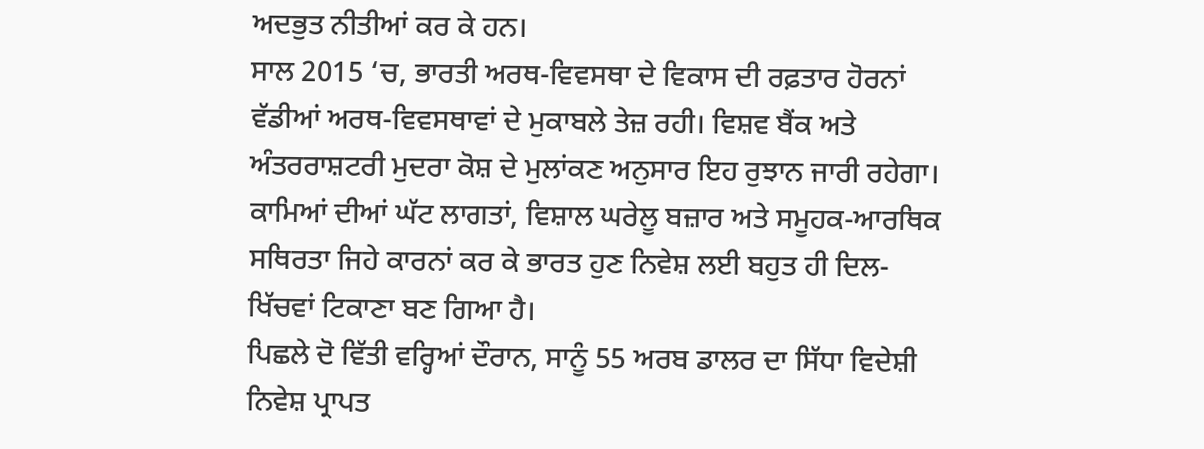ਅਦਭੁਤ ਨੀਤੀਆਂ ਕਰ ਕੇ ਹਨ।
ਸਾਲ 2015 ‘ਚ, ਭਾਰਤੀ ਅਰਥ-ਵਿਵਸਥਾ ਦੇ ਵਿਕਾਸ ਦੀ ਰਫ਼ਤਾਰ ਹੋਰਨਾਂ ਵੱਡੀਆਂ ਅਰਥ-ਵਿਵਸਥਾਵਾਂ ਦੇ ਮੁਕਾਬਲੇ ਤੇਜ਼ ਰਹੀ। ਵਿਸ਼ਵ ਬੈਂਕ ਅਤੇ ਅੰਤਰਰਾਸ਼ਟਰੀ ਮੁਦਰਾ ਕੋਸ਼ ਦੇ ਮੁਲਾਂਕਣ ਅਨੁਸਾਰ ਇਹ ਰੁਝਾਨ ਜਾਰੀ ਰਹੇਗਾ। ਕਾਮਿਆਂ ਦੀਆਂ ਘੱਟ ਲਾਗਤਾਂ, ਵਿਸ਼ਾਲ ਘਰੇਲੂ ਬਜ਼ਾਰ ਅਤੇ ਸਮੂਹਕ-ਆਰਥਿਕ ਸਥਿਰਤਾ ਜਿਹੇ ਕਾਰਨਾਂ ਕਰ ਕੇ ਭਾਰਤ ਹੁਣ ਨਿਵੇਸ਼ ਲਈ ਬਹੁਤ ਹੀ ਦਿਲ-ਖਿੱਚਵਾਂ ਟਿਕਾਣਾ ਬਣ ਗਿਆ ਹੈ।
ਪਿਛਲੇ ਦੋ ਵਿੱਤੀ ਵਰ੍ਹਿਆਂ ਦੌਰਾਨ, ਸਾਨੂੰ 55 ਅਰਬ ਡਾਲਰ ਦਾ ਸਿੱਧਾ ਵਿਦੇਸ਼ੀ ਨਿਵੇਸ਼ ਪ੍ਰਾਪਤ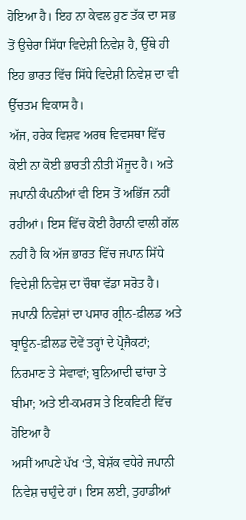ਹੋਇਆ ਹੈ। ਇਹ ਨਾ ਕੇਵਲ ਹੁਣ ਤੱਕ ਦਾ ਸਭ ਤੋਂ ਉਚੇਰਾ ਸਿੱਧਾ ਵਿਦੇਸ਼ੀ ਨਿਵੇਸ਼ ਹੈ, ਉੱਥੇ ਹੀ ਇਹ ਭਾਰਤ ਵਿੱਚ ਸਿੱਧੇ ਵਿਦੇਸ਼ੀ ਨਿਵੇਸ਼ ਦਾ ਵੀ ਉੱਚਤਮ ਵਿਕਾਸ ਹੈ।
ਅੱਜ, ਹਰੇਕ ਵਿਸ਼ਵ ਅਰਥ ਵਿਵਸਥਾ ਵਿੱਚ ਕੋਈ ਨਾ ਕੋਈ ਭਾਰਤੀ ਨੀਤੀ ਮੌਜੂਦ ਹੈ। ਅਤੇ ਜਪਾਨੀ ਕੰਪਨੀਆਂ ਵੀ ਇਸ ਤੋਂ ਅਭਿੱਜ ਨਹੀਂ ਰਹੀਆਂ। ਇਸ ਵਿੱਚ ਕੋਈ ਹੈਰਾਨੀ ਵਾਲੀ ਗੱਲ ਨਹੀਂ ਹੈ ਕਿ ਅੱਜ ਭਾਰਤ ਵਿੱਚ ਜਪਾਨ ਸਿੱਧੇ ਵਿਦੇਸ਼ੀ ਨਿਵੇਸ਼ ਦਾ ਚੌਥਾ ਵੱਡਾ ਸਰੋਤ ਹੈ।
ਜਪਾਨੀ ਨਿਵੇਸ਼ਾਂ ਦਾ ਪਸਾਰ ਗ੍ਰੀਨ-ਫ਼ੀਲਡ ਅਤੇ ਬ੍ਰਾਊਨ-ਫ਼ੀਲਡ ਦੋਵੇਂ ਤਰ੍ਹਾਂ ਦੇ ਪ੍ਰੋਜੈਕਟਾਂ; ਨਿਰਮਾਣ ਤੇ ਸੇਵਾਵਾਂ; ਬੁਨਿਆਦੀ ਢਾਂਚਾ ਤੇ ਬੀਮਾ; ਅਤੇ ਈ-ਕਮਰਸ ਤੇ ਇਕਵਿਟੀ ਵਿੱਚ ਹੋਇਆ ਹੈ
ਅਸੀਂ ਆਪਣੇ ਪੱਖ ‘ਤੇ, ਬੇਸ਼ੱਕ ਵਧੇਰੇ ਜਪਾਨੀ ਨਿਵੇਸ਼ ਚਾਹੁੰਦੇ ਹਾਂ। ਇਸ ਲਈ, ਤੁਹਾਡੀਆਂ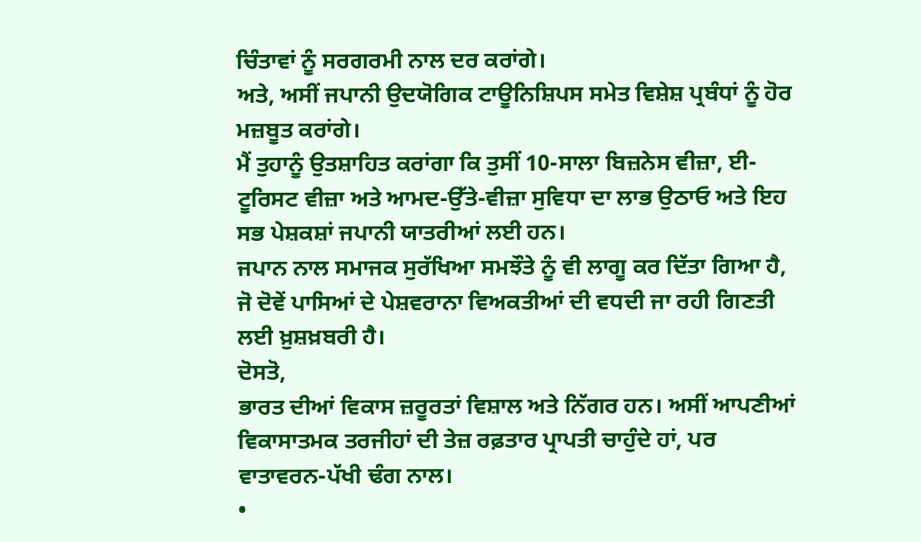ਚਿੰਤਾਵਾਂ ਨੂੰ ਸਰਗਰਮੀ ਨਾਲ ਦਰ ਕਰਾਂਗੇ।
ਅਤੇ, ਅਸੀਂ ਜਪਾਨੀ ਉਦਯੋਗਿਕ ਟਾਊਨਿਸ਼ਿਪਸ ਸਮੇਤ ਵਿਸ਼ੇਸ਼ ਪ੍ਰਬੰਧਾਂ ਨੂੰ ਹੋਰ ਮਜ਼ਬੂਤ ਕਰਾਂਗੇ।
ਮੈਂ ਤੁਹਾਨੂੰ ਉਤਸ਼ਾਹਿਤ ਕਰਾਂਗਾ ਕਿ ਤੁਸੀਂ 10-ਸਾਲਾ ਬਿਜ਼ਨੇਸ ਵੀਜ਼ਾ, ਈ-ਟੂਰਿਸਟ ਵੀਜ਼ਾ ਅਤੇ ਆਮਦ-ਉੱਤੇ-ਵੀਜ਼ਾ ਸੁਵਿਧਾ ਦਾ ਲਾਭ ਉਠਾਓ ਅਤੇ ਇਹ ਸਭ ਪੇਸ਼ਕਸ਼ਾਂ ਜਪਾਨੀ ਯਾਤਰੀਆਂ ਲਈ ਹਨ।
ਜਪਾਨ ਨਾਲ ਸਮਾਜਕ ਸੁਰੱਖਿਆ ਸਮਝੌਤੇ ਨੂੰ ਵੀ ਲਾਗੂ ਕਰ ਦਿੱਤਾ ਗਿਆ ਹੈ, ਜੋ ਦੋਵੇਂ ਪਾਸਿਆਂ ਦੇ ਪੇਸ਼ਵਰਾਨਾ ਵਿਅਕਤੀਆਂ ਦੀ ਵਧਦੀ ਜਾ ਰਹੀ ਗਿਣਤੀ ਲਈ ਖ਼ੁਸ਼ਖ਼ਬਰੀ ਹੈ।
ਦੋਸਤੋ,
ਭਾਰਤ ਦੀਆਂ ਵਿਕਾਸ ਜ਼ਰੂਰਤਾਂ ਵਿਸ਼ਾਲ ਅਤੇ ਨਿੱਗਰ ਹਨ। ਅਸੀਂ ਆਪਣੀਆਂ ਵਿਕਾਸਾਤਮਕ ਤਰਜੀਹਾਂ ਦੀ ਤੇਜ਼ ਰਫ਼ਤਾਰ ਪ੍ਰਾਪਤੀ ਚਾਹੁੰਦੇ ਹਾਂ, ਪਰ ਵਾਤਾਵਰਨ-ਪੱਖੀ ਢੰਗ ਨਾਲ।
•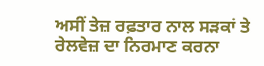ਅਸੀਂ ਤੇਜ਼ ਰਫ਼ਤਾਰ ਨਾਲ ਸੜਕਾਂ ਤੇ ਰੇਲਵੇਜ਼ ਦਾ ਨਿਰਮਾਣ ਕਰਨਾ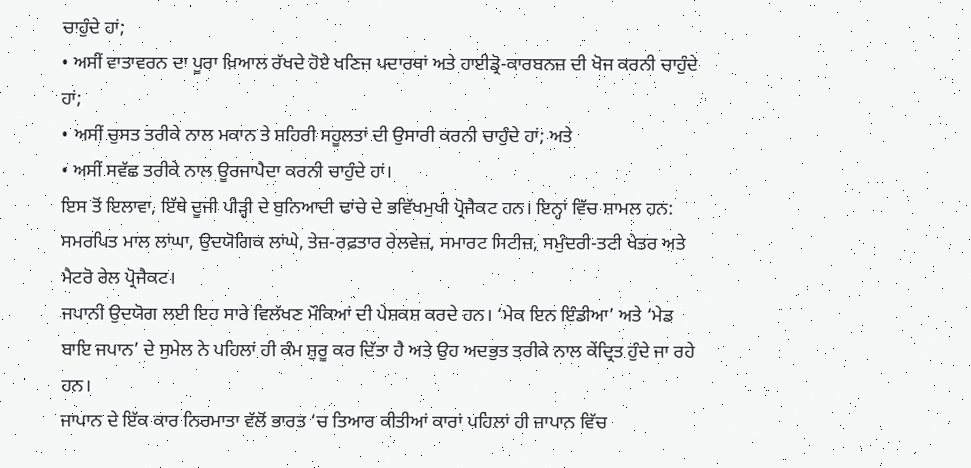ਚਾਹੁੰਦੇ ਹਾਂ;
• ਅਸੀਂ ਵਾਤਾਵਰਨ ਦਾ ਪੂਰਾ ਖ਼ਿਆਲ ਰੱਖਦੇ ਹੋਏ ਖਣਿਜ ਪਦਾਰਥਾਂ ਅਤੇ ਹਾਈਡ੍ਰੋ-ਕਾਰਬਨਜ਼ ਦੀ ਖੋਜ ਕਰਨੀ ਚਾਹੁੰਦੇ ਹਾਂ;
• ਅਸੀਂ ਚੁਸਤ ਤਰੀਕੇ ਨਾਲ ਮਕਾਨ ਤੇ ਸ਼ਹਿਰੀ ਸਹੂਲਤਾਂ ਦੀ ਉਸਾਰੀ ਕਰਨੀ ਚਾਹੁੰਦੇ ਹਾਂ; ਅਤੇ
• ਅਸੀਂ ਸਵੱਛ ਤਰੀਕੇ ਨਾਲ ਊਰਜਾਪੈਦਾ ਕਰਨੀ ਚਾਹੁੰਦੇ ਹਾਂ।
ਇਸ ਤੋਂ ਇਲਾਵਾ, ਇੱਥੇ ਦੂਜੀ ਪੀੜ੍ਹੀ ਦੇ ਬੁਨਿਆਦੀ ਢਾਂਚੇ ਦੇ ਭਵਿੱਖਮੁਖੀ ਪ੍ਰੋਜੈਕਟ ਹਨ। ਇਨ੍ਹਾਂ ਵਿੱਚ ਸ਼ਾਮਲ ਹਨ: ਸਮਰਪਿਤ ਮਾਲ ਲਾਂਘਾ, ਉਦਯੋਗਿਕ ਲਾਂਘੇ, ਤੇਜ਼-ਰਫ਼ਤਾਰ ਰੇਲਵੇਜ਼, ਸਮਾਰਟ ਸਿਟੀਜ਼, ਸਮੁੰਦਰੀ-ਤਟੀ ਖੇਤਰ ਅਤੇ ਮੈਟਰੋ ਰੇਲ ਪ੍ਰੋਜੈਕਟ।
ਜਪਾਨੀ ਉਦਯੋਗ ਲਈ ਇਹ ਸਾਰੇ ਵਿਲੱਖਣ ਮੌਕਿਆਂ ਦੀ ਪੇਸ਼ਕਸ਼ ਕਰਦੇ ਹਨ। ‘ਮੇਕ ਇਨ ਇੰਡੀਆ’ ਅਤੇ ‘ਮੇਡ ਬਾਇ ਜਪਾਨ’ ਦੇ ਸੁਮੇਲ ਨੇ ਪਹਿਲਾਂ ਹੀ ਕੰਮ ਸ਼ੁਰੂ ਕਰ ਦਿੱਤਾ ਹੈ ਅਤੇ ਉਹ ਅਦਭੁਤ ਤਰੀਕੇ ਨਾਲ ਕੇਂਦ੍ਰਿਤ ਹੁੰਦੇ ਜਾ ਰਹੇ ਹਨ।
ਜਾਪਾਨ ਦੇ ਇੱਕ ਕਾਰ ਨਿਰਮਾਤਾ ਵੱਲੋਂ ਭਾਰਤ ‘ਚ ਤਿਆਰ ਕੀਤੀਆਂ ਕਾਰਾਂ ਪਹਿਲਾਂ ਹੀ ਜਾਪਾਨ ਵਿੱਚ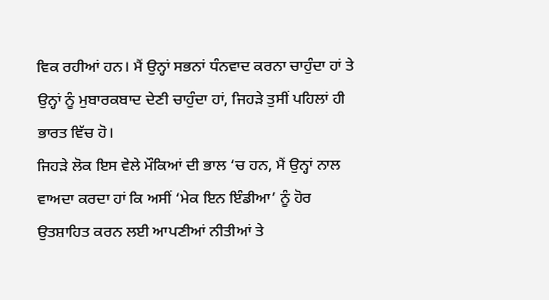ਵਿਕ ਰਹੀਆਂ ਹਨ। ਮੈਂ ਉਨ੍ਹਾਂ ਸਭਨਾਂ ਧੰਨਵਾਦ ਕਰਨਾ ਚਾਹੁੰਦਾ ਹਾਂ ਤੇ ਉਨ੍ਹਾਂ ਨੂੰ ਮੁਬਾਰਕਬਾਦ ਦੇਣੀ ਚਾਹੁੰਦਾ ਹਾਂ, ਜਿਹੜੇ ਤੁਸੀਂ ਪਹਿਲਾਂ ਹੀ ਭਾਰਤ ਵਿੱਚ ਹੋ।
ਜਿਹੜੇ ਲੋਕ ਇਸ ਵੇਲੇ ਮੌਕਿਆਂ ਦੀ ਭਾਲ ‘ਚ ਹਨ, ਮੈਂ ਉਨ੍ਹਾਂ ਨਾਲ ਵਾਅਦਾ ਕਰਦਾ ਹਾਂ ਕਿ ਅਸੀਂ ‘ਮੇਕ ਇਨ ਇੰਡੀਆ’ ਨੂੰ ਹੋਰ ਉਤਸ਼ਾਹਿਤ ਕਰਨ ਲਈ ਆਪਣੀਆਂ ਨੀਤੀਆਂ ਤੇ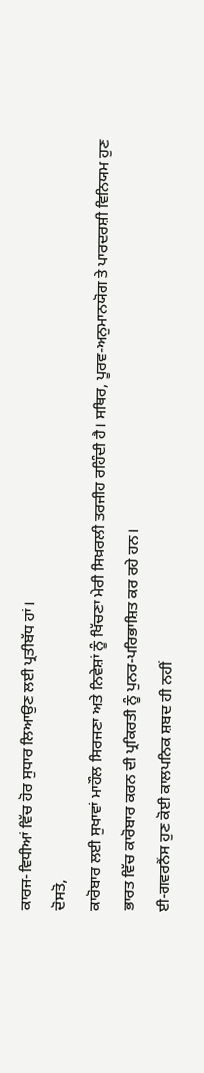ਕਾਰਜ-ਵਿਧੀਆਂ ਵਿੱਚ ਹੋਰ ਸੁਧਾਰ ਲਿਆਉਣ ਲਈ ਪ੍ਰਤੀਬੱਧ ਹਾਂ।
ਦੋਸਤੋ,
ਕਾਰੋਬਾਰ ਲਈ ਸੁਖਾਵਾਂ ਮਾਹੌਲ ਸਿਰਜਣਾ ਅਤੇ ਨਿਵੇਸ਼ਾਂ ਨੂੰ ਖਿੱਚਣਾ ਮੇਰੀ ਸਿਖ਼ਰਲੀ ਤਰਜੀਹ ਰਹਿੰਦੀ ਹੈ। ਸਥਿਰ, ਪੂਰਵ-ਅਨੁਮਾਨਯੋਗ ਤੇ ਪਾਰਦਰਸ਼ੀ ਵਿਨਿਯਮ ਹੁਣ ਭਾਰਤ ਵਿੱਚ ਕਾਰੋਬਾਰ ਕਰਨ ਦੀ ਪ੍ਰਕਿਰਤੀ ਨੂੰ ਪੁਨਰ-ਪਰਿਭਾਸ਼ਿਤ ਕਰ ਰਹੇ ਹਨ।
ਈ-ਗਵਰਨੈਂਸ ਹੁਣ ਕੋਈ ਕਾਲਪਨਿਕ ਸ਼ਬਦ ਹੀ ਨਹੀਂ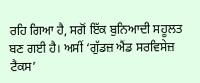ਰਹਿ ਗਿਆ ਹੈ, ਸਗੋਂ ਇੱਕ ਬੁਨਿਆਦੀ ਸਹੂਲਤ ਬਣ ਗਈ ਹੈ। ਅਸੀਂ ‘ਗੁੱਡਜ਼ ਐਂਡ ਸਰਵਿਸੇਜ਼ ਟੈਕਸ’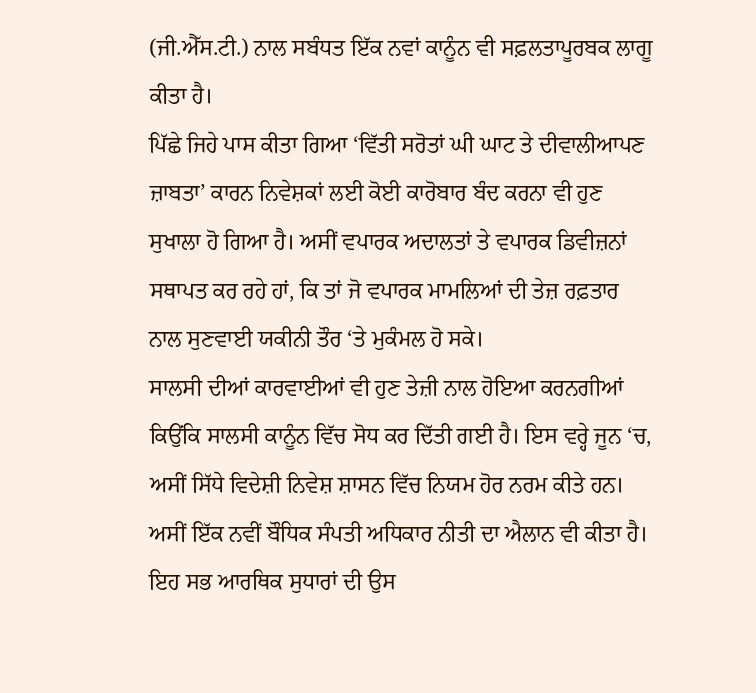(ਜੀ.ਐੱਸ.ਟੀ.) ਨਾਲ ਸਬੰਧਤ ਇੱਕ ਨਵਾਂ ਕਾਨੂੰਨ ਵੀ ਸਫ਼ਲਤਾਪੂਰਬਕ ਲਾਗੂ ਕੀਤਾ ਹੈ।
ਪਿੱਛੇ ਜਿਹੇ ਪਾਸ ਕੀਤਾ ਗਿਆ ‘ਵਿੱਤੀ ਸਰੋਤਾਂ ਘੀ ਘਾਟ ਤੇ ਦੀਵਾਲੀਆਪਣ ਜ਼ਾਬਤਾ’ ਕਾਰਨ ਨਿਵੇਸ਼ਕਾਂ ਲਈ ਕੋਈ ਕਾਰੋਬਾਰ ਬੰਦ ਕਰਨਾ ਵੀ ਹੁਣ ਸੁਖਾਲਾ ਹੋ ਗਿਆ ਹੈ। ਅਸੀਂ ਵਪਾਰਕ ਅਦਾਲਤਾਂ ਤੇ ਵਪਾਰਕ ਡਿਵੀਜ਼ਨਾਂ ਸਥਾਪਤ ਕਰ ਰਹੇ ਹਾਂ, ਕਿ ਤਾਂ ਜੋ ਵਪਾਰਕ ਮਾਮਲਿਆਂ ਦੀ ਤੇਜ਼ ਰਫ਼ਤਾਰ ਨਾਲ ਸੁਣਵਾਈ ਯਕੀਨੀ ਤੌਰ ‘ਤੇ ਮੁਕੰਮਲ ਹੋ ਸਕੇ।
ਸਾਲਸੀ ਦੀਆਂ ਕਾਰਵਾਈਆਂ ਵੀ ਹੁਣ ਤੇਜ਼ੀ ਨਾਲ ਹੋਇਆ ਕਰਨਗੀਆਂ ਕਿਉਂਕਿ ਸਾਲਸੀ ਕਾਨੂੰਨ ਵਿੱਚ ਸੋਧ ਕਰ ਦਿੱਤੀ ਗਈ ਹੈ। ਇਸ ਵਰ੍ਹੇ ਜੂਨ ‘ਚ, ਅਸੀਂ ਸਿੱਧੇ ਵਿਦੇਸ਼ੀ ਨਿਵੇਸ਼ ਸ਼ਾਸਨ ਵਿੱਚ ਨਿਯਮ ਹੋਰ ਨਰਮ ਕੀਤੇ ਹਨ। ਅਸੀਂ ਇੱਕ ਨਵੀਂ ਬੌਧਿਕ ਸੰਪਤੀ ਅਧਿਕਾਰ ਨੀਤੀ ਦਾ ਐਲਾਨ ਵੀ ਕੀਤਾ ਹੈ।
ਇਹ ਸਭ ਆਰਥਿਕ ਸੁਧਾਰਾਂ ਦੀ ਉਸ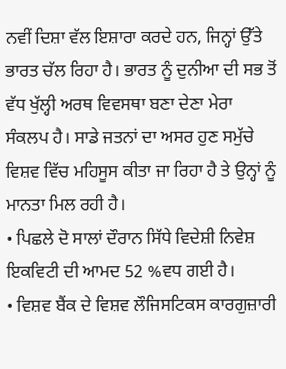ਨਵੀਂ ਦਿਸ਼ਾ ਵੱਲ ਇਸ਼ਾਰਾ ਕਰਦੇ ਹਨ, ਜਿਨ੍ਹਾਂ ਉੱਤੇ ਭਾਰਤ ਚੱਲ ਰਿਹਾ ਹੈ। ਭਾਰਤ ਨੂੰ ਦੁਨੀਆ ਦੀ ਸਭ ਤੋਂ ਵੱਧ ਖੁੱਲ੍ਹੀ ਅਰਥ ਵਿਵਸਥਾ ਬਣਾ ਦੇਣਾ ਮੇਰਾ ਸੰਕਲਪ ਹੈ। ਸਾਡੇ ਜਤਨਾਂ ਦਾ ਅਸਰ ਹੁਣ ਸਮੁੱਚੇ ਵਿਸ਼ਵ ਵਿੱਚ ਮਹਿਸੂਸ ਕੀਤਾ ਜਾ ਰਿਹਾ ਹੈ ਤੇ ਉਨ੍ਹਾਂ ਨੂੰ ਮਾਨਤਾ ਮਿਲ ਰਹੀ ਹੈ।
• ਪਿਛਲੇ ਦੋ ਸਾਲਾਂ ਦੌਰਾਨ ਸਿੱਧੇ ਵਿਦੇਸ਼ੀ ਨਿਵੇਸ਼ ਇਕਵਿਟੀ ਦੀ ਆਮਦ 52 %ਵਧ ਗਈ ਹੈ।
• ਵਿਸ਼ਵ ਬੈਂਕ ਦੇ ਵਿਸ਼ਵ ਲੌਜਿਸਟਿਕਸ ਕਾਰਗੁਜ਼ਾਰੀ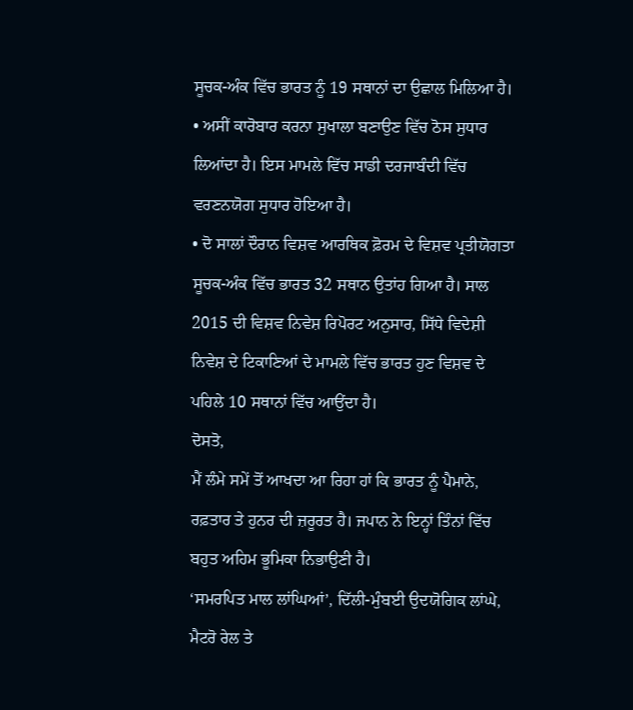ਸੂਚਕ-ਅੰਕ ਵਿੱਚ ਭਾਰਤ ਨੂੰ 19 ਸਥਾਨਾਂ ਦਾ ਉਛਾਲ ਮਿਲਿਆ ਹੈ।
• ਅਸੀਂ ਕਾਰੋਬਾਰ ਕਰਨਾ ਸੁਖਾਲਾ ਬਣਾਉਣ ਵਿੱਚ ਠੋਸ ਸੁਧਾਰ ਲਿਆਂਦਾ ਹੈ। ਇਸ ਮਾਮਲੇ ਵਿੱਚ ਸਾਡੀ ਦਰਜਾਬੰਦੀ ਵਿੱਚ ਵਰਣਨਯੋਗ ਸੁਧਾਰ ਹੋਇਆ ਹੈ।
• ਦੋ ਸਾਲਾਂ ਦੌਰਾਨ ਵਿਸ਼ਵ ਆਰਥਿਕ ਫ਼ੋਰਮ ਦੇ ਵਿਸ਼ਵ ਪ੍ਰਤੀਯੋਗਤਾ ਸੂਚਕ-ਅੰਕ ਵਿੱਚ ਭਾਰਤ 32 ਸਥਾਨ ਉਤਾਂਹ ਗਿਆ ਹੈ। ਸਾਲ 2015 ਦੀ ਵਿਸ਼ਵ ਨਿਵੇਸ਼ ਰਿਪੋਰਟ ਅਨੁਸਾਰ, ਸਿੱਧੇ ਵਿਦੇਸ਼ੀ ਨਿਵੇਸ਼ ਦੇ ਟਿਕਾਣਿਆਂ ਦੇ ਮਾਮਲੇ ਵਿੱਚ ਭਾਰਤ ਹੁਣ ਵਿਸ਼ਵ ਦੇ ਪਹਿਲੇ 10 ਸਥਾਨਾਂ ਵਿੱਚ ਆਉਂਦਾ ਹੈ।
ਦੋਸਤੋ,
ਮੈਂ ਲੰਮੇ ਸਮੇਂ ਤੋਂ ਆਖਦਾ ਆ ਰਿਹਾ ਹਾਂ ਕਿ ਭਾਰਤ ਨੂੰ ਪੈਮਾਨੇ, ਰਫ਼ਤਾਰ ਤੇ ਹੁਨਰ ਦੀ ਜ਼ਰੂਰਤ ਹੈ। ਜਪਾਨ ਨੇ ਇਨ੍ਹਾਂ ਤਿੰਨਾਂ ਵਿੱਚ ਬਹੁਤ ਅਹਿਮ ਭੂਮਿਕਾ ਨਿਭਾਉਣੀ ਹੈ।
‘ਸਮਰਪਿਤ ਮਾਲ ਲਾਂਘਿਆਂ’, ਦਿੱਲੀ-ਮੁੰਬਈ ਉਦਯੋਗਿਕ ਲਾਂਘੇ, ਮੈਟਰੋ ਰੇਲ ਤੇ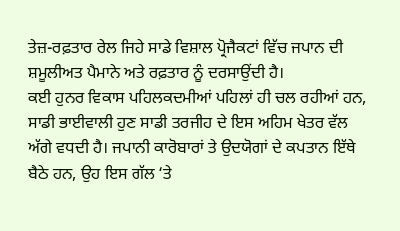ਤੇਜ਼-ਰਫ਼ਤਾਰ ਰੇਲ ਜਿਹੇ ਸਾਡੇ ਵਿਸ਼ਾਲ ਪ੍ਰੋਜੈਕਟਾਂ ਵਿੱਚ ਜਪਾਨ ਦੀ ਸ਼ਮੂਲੀਅਤ ਪੈਮਾਨੇ ਅਤੇ ਰਫ਼ਤਾਰ ਨੂੰ ਦਰਸਾਉਂਦੀ ਹੈ।
ਕਈ ਹੁਨਰ ਵਿਕਾਸ ਪਹਿਲਕਦਮੀਆਂ ਪਹਿਲਾਂ ਹੀ ਚਲ ਰਹੀਆਂ ਹਨ, ਸਾਡੀ ਭਾਈਵਾਲੀ ਹੁਣ ਸਾਡੀ ਤਰਜੀਹ ਦੇ ਇਸ ਅਹਿਮ ਖੇਤਰ ਵੱਲ ਅੱਗੇ ਵਧਦੀ ਹੈ। ਜਪਾਨੀ ਕਾਰੋਬਾਰਾਂ ਤੇ ਉਦਯੋਗਾਂ ਦੇ ਕਪਤਾਨ ਇੱਥੇ ਬੈਠੇ ਹਨ, ਉਹ ਇਸ ਗੱਲ ‘ਤੇ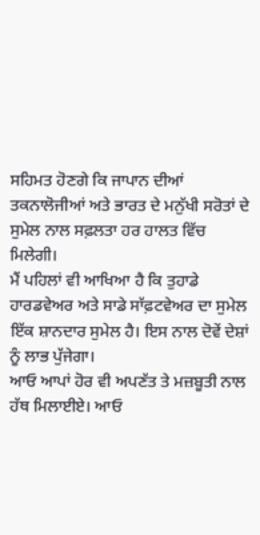ਸਹਿਮਤ ਹੋਣਗੇ ਕਿ ਜਾਪਾਨ ਦੀਆਂ ਤਕਨਾਲੋਜੀਆਂ ਅਤੇ ਭਾਰਤ ਦੇ ਮਨੁੱਖੀ ਸਰੋਤਾਂ ਦੇ ਸੁਮੇਲ ਨਾਲ ਸਫ਼ਲਤਾ ਹਰ ਹਾਲਤ ਵਿੱਚ ਮਿਲੇਗੀ।
ਮੈਂ ਪਹਿਲਾਂ ਵੀ ਆਖਿਆ ਹੈ ਕਿ ਤੁਹਾਡੇ ਹਾਰਡਵੇਅਰ ਅਤੇ ਸਾਡੇ ਸਾੱਫ਼ਟਵੇਅਰ ਦਾ ਸੁਮੇਲ ਇੱਕ ਸ਼ਾਨਦਾਰ ਸੁਮੇਲ ਹੈ। ਇਸ ਨਾਲ ਦੋਵੇਂ ਦੇਸ਼ਾਂ ਨੂੰ ਲਾਭ ਪੁੱਜੇਗਾ।
ਆਓ ਆਪਾਂ ਹੋਰ ਵੀ ਅਪਣੱਤ ਤੇ ਮਜ਼ਬੂਤੀ ਨਾਲ ਹੱਥ ਮਿਲਾਈਏ। ਆਓ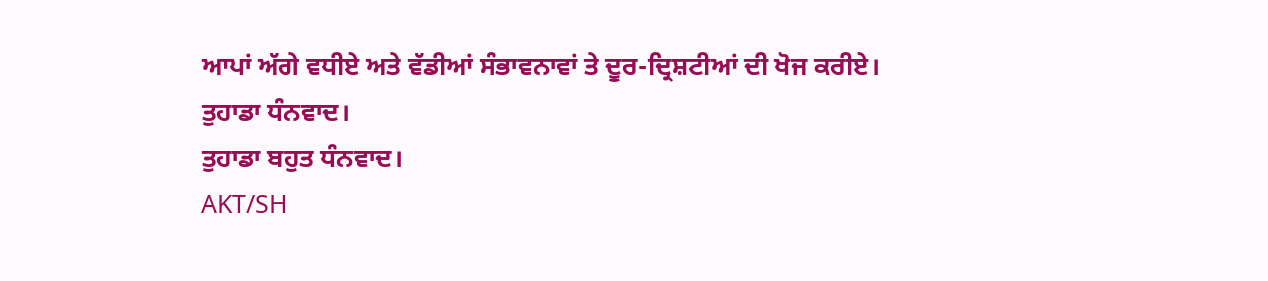ਆਪਾਂ ਅੱਗੇ ਵਧੀਏ ਅਤੇ ਵੱਡੀਆਂ ਸੰਭਾਵਨਾਵਾਂ ਤੇ ਦੂਰ-ਦ੍ਰਿਸ਼ਟੀਆਂ ਦੀ ਖੋਜ ਕਰੀਏ।
ਤੁਹਾਡਾ ਧੰਨਵਾਦ।
ਤੁਹਾਡਾ ਬਹੁਤ ਧੰਨਵਾਦ।
AKT/SH